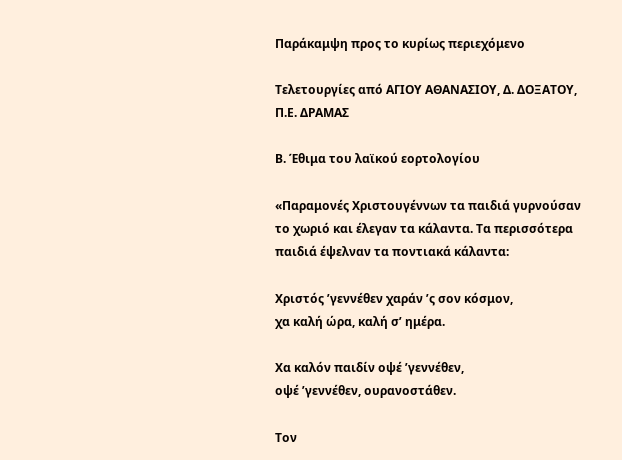Παράκαμψη προς το κυρίως περιεχόμενο

Τελετουργίες από ΑΓΙΟΥ ΑΘΑΝΑΣΙΟΥ, Δ. ΔΟΞΑΤΟΥ, Π.Ε. ΔΡΑΜΑΣ

Β. Έθιμα του λαϊκού εορτολογίου

«Παραμονές Χριστουγέννων τα παιδιά γυρνούσαν το χωριό και έλεγαν τα κάλαντα. Τα περισσότερα παιδιά έψελναν τα ποντιακά κάλαντα:

Χριστός ’γεννέθεν χαράν ’ς σον κόσμον,
χα καλή ώρα, καλή σ’ ημέρα.

Χα καλόν παιδίν οψέ ’γεννέθεν,
οψέ ’γεννέθεν, ουρανοστάθεν.

Τον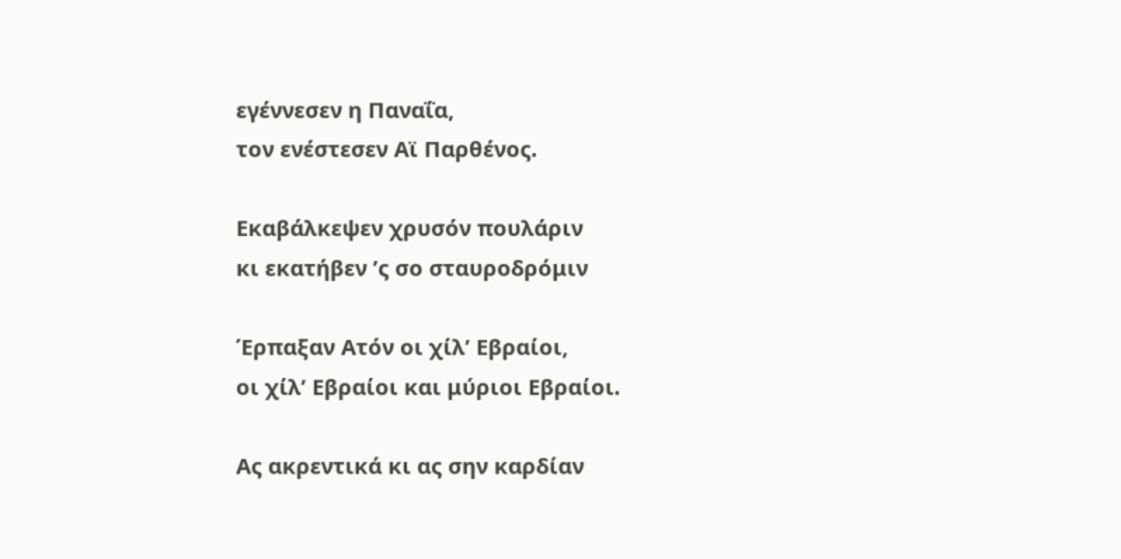εγέννεσεν η Παναΐα,
τον ενέστεσεν Αϊ Παρθένος.

Εκαβάλκεψεν χρυσόν πουλάριν
κι εκατήβεν ’ς σο σταυροδρόμιν

Έρπαξαν Ατόν οι χίλ’ Εβραίοι,
οι χίλ’ Εβραίοι και μύριοι Εβραίοι.

Ας ακρεντικά κι ας σην καρδίαν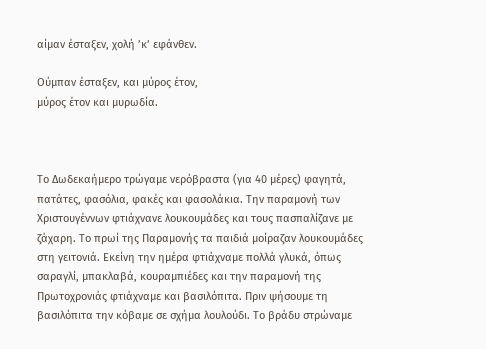αίμαν έσταξεν, χολή ’κ’ εφάνθεν.

Ούμπαν έσταξεν, και μύρος έτον,
μύρος έτον και μυρωδία.



Το Δωδεκαήμερο τρώγαμε νερόβραστα (για 40 μέρες) φαγητά, πατάτες, φασόλια, φακές και φασολάκια. Την παραμονή των Χριστουγέννων φτιάχνανε λουκουμάδες και τους πασπαλίζανε με ζάχαρη. Το πρωί της Παραμονής τα παιδιά μοίραζαν λουκουμάδες στη γειτονιά. Εκείνη την ημέρα φτιάχναμε πολλά γλυκά, όπως σαραγλί, μπακλαβά, κουραμπιέδες και την παραμονή της Πρωτοχρονιάς φτιάχναμε και βασιλόπιτα. Πριν ψήσουμε τη βασιλόπιτα την κόβαμε σε σχήμα λουλούδι. Το βράδυ στρώναμε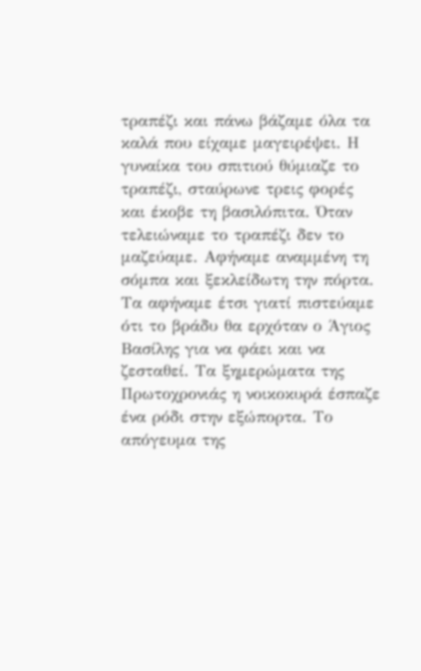τραπέζι και πάνω βάζαμε όλα τα καλά που είχαμε μαγειρέψει. Η γυναίκα του σπιτιού θύμιαζε το τραπέζι, σταύρωνε τρεις φορές και έκοβε τη βασιλόπιτα. Όταν τελειώναμε το τραπέζι δεν το μαζεύαμε. Αφήναμε αναμμένη τη σόμπα και ξεκλείδωτη την πόρτα. Τα αφήναμε έτσι γιατί πιστεύαμε ότι το βράδυ θα ερχόταν ο Άγιος Βασίλης για να φάει και να ζεσταθεί. Τα ξημερώματα της Πρωτοχρονιάς η νοικοκυρά έσπαζε ένα ρόδι στην εξώπορτα. Το απόγευμα της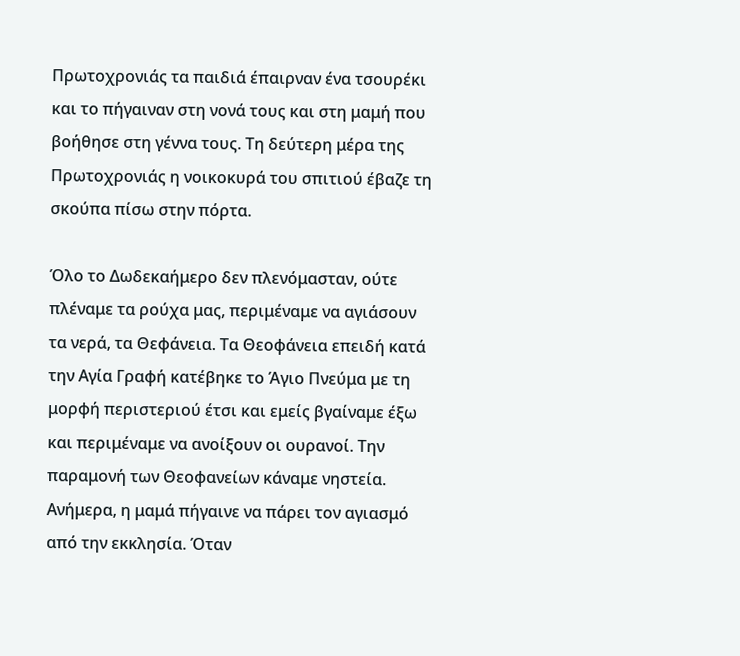Πρωτοχρονιάς τα παιδιά έπαιρναν ένα τσουρέκι και το πήγαιναν στη νονά τους και στη μαμή που βοήθησε στη γέννα τους. Τη δεύτερη μέρα της Πρωτοχρονιάς η νοικοκυρά του σπιτιού έβαζε τη σκούπα πίσω στην πόρτα.

Όλο το Δωδεκαήμερο δεν πλενόμασταν, ούτε πλέναμε τα ρούχα μας, περιμέναμε να αγιάσουν τα νερά, τα Θεφάνεια. Τα Θεοφάνεια επειδή κατά την Αγία Γραφή κατέβηκε το Άγιο Πνεύμα με τη μορφή περιστεριού έτσι και εμείς βγαίναμε έξω και περιμέναμε να ανοίξουν οι ουρανοί. Την παραμονή των Θεοφανείων κάναμε νηστεία. Ανήμερα, η μαμά πήγαινε να πάρει τον αγιασμό από την εκκλησία. Όταν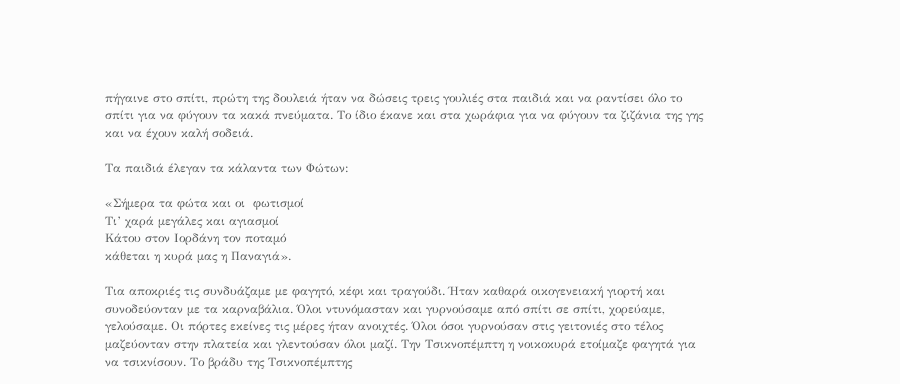πήγαινε στο σπίτι, πρώτη της δουλειά ήταν να δώσεις τρεις γουλιές στα παιδιά και να ραντίσει όλο το σπίτι για να φύγουν τα κακά πνεύματα. Το ίδιο έκανε και στα χωράφια για να φύγουν τα ζιζάνια της γης και να έχουν καλή σοδειά.

Τα παιδιά έλεγαν τα κάλαντα των Φώτων:

«Σήμερα τα φώτα και οι  φωτισμοί
Τι’ χαρά μεγάλες και αγιασμοί
Κάτου στον Ιορδάνη τον ποταμό
κάθεται η κυρά μας η Παναγιά».

Τια αποκριές τις συνδυάζαμε με φαγητό, κέφι και τραγούδι. Ήταν καθαρά οικογενειακή γιορτή και συνοδεύονταν με τα καρναβάλια. Όλοι ντυνόμασταν και γυρνούσαμε από σπίτι σε σπίτι, χορεύαμε, γελούσαμε. Οι πόρτες εκείνες τις μέρες ήταν ανοιχτές. Όλοι όσοι γυρνούσαν στις γειτονιές στο τέλος μαζεύονταν στην πλατεία και γλεντούσαν όλοι μαζί. Την Τσικνοπέμπτη η νοικοκυρά ετοίμαζε φαγητά για να τσικνίσουν. Το βράδυ της Τσικνοπέμπτης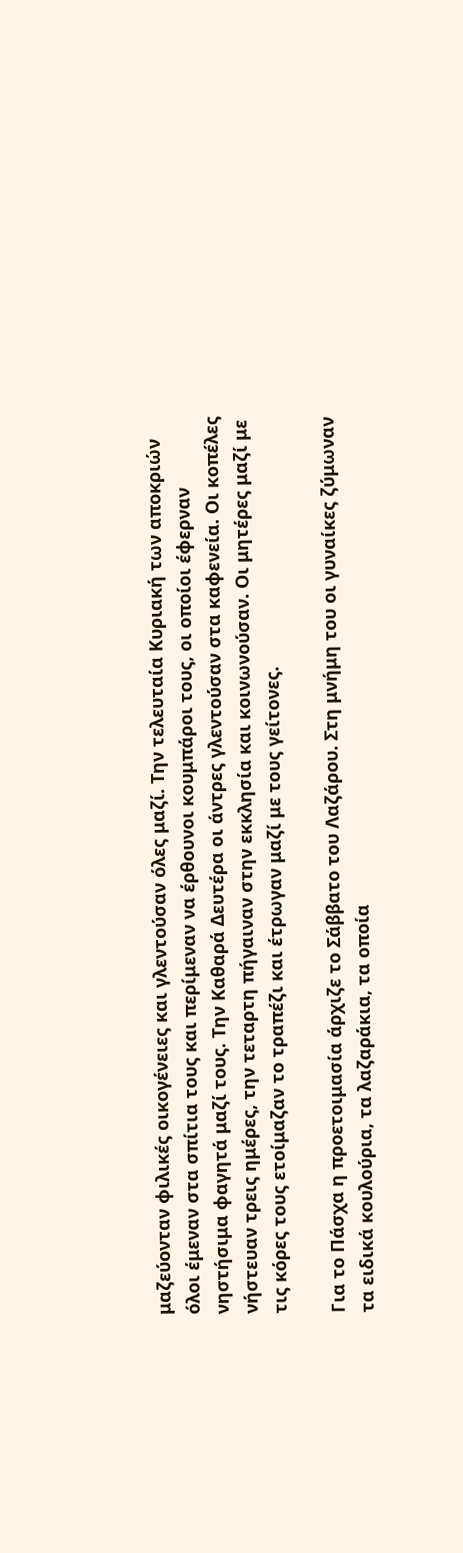μαζεύονταν φιλικές οικογένειες και γλεντούσαν όλες μαζί. Την τελευταία Κυριακή των αποκριών όλοι έμεναν στα σπίτια τους και περίμεναν να έρθουνοι κουμπάροι τους, οι οποίοι έφερναν νηστήσιμα φαγητά μαζί τους. Την Καθαρά Δευτέρα οι άντρες γλεντούσαν στα καφενεία. Οι κοπέλες νήστευαν τρεις ημέρες, την τεταρτη πήγαιναν στην εκκλησία και κοινωνούσαν. Οι μητέρες μαζί με τις κόρες τους ετοίμαζαν το τραπέζι και έτρωγαν μαζί με τους γείτονες.

Για το Πάσχα η προετοιμασία άρχιζε το Σάββατο του Λαζάρου. Στη μνήμη του οι γυναίκες ζύμωναν τα ειδικά κουλούρια, τα λαζαράκια, τα οποία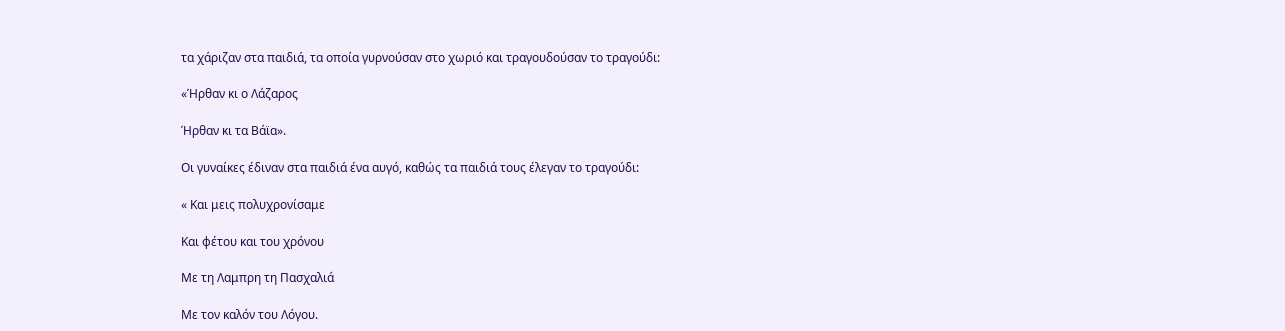τα χάριζαν στα παιδιά, τα οποία γυρνούσαν στο χωριό και τραγουδούσαν το τραγούδι:

«Ήρθαν κι ο Λάζαρος

Ήρθαν κι τα Βάϊα».

Οι γυναίκες έδιναν στα παιδιά ένα αυγό, καθώς τα παιδιά τους έλεγαν το τραγούδι:

« Και μεις πολυχρονίσαμε

Και φέτου και του χρόνου

Με τη Λαμπρη τη Πασχαλιά

Με τον καλόν του Λόγου.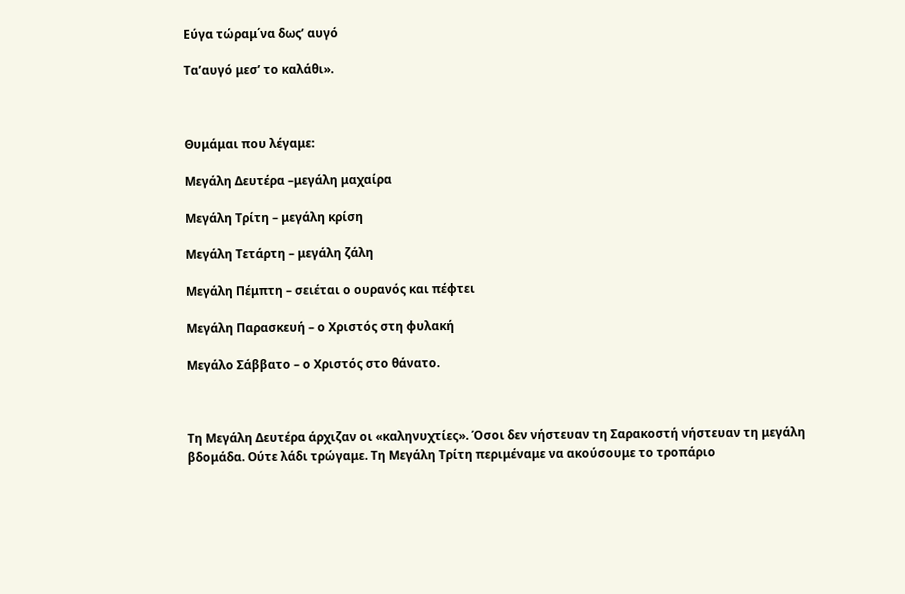Εύγα τώραμ΄να δως’ αυγό

Τα’αυγό μεσ’ το καλάθι».



Θυμάμαι που λέγαμε:

Μεγάλη Δευτέρα –μεγάλη μαχαίρα

Μεγάλη Τρίτη – μεγάλη κρίση

Μεγάλη Τετάρτη – μεγάλη ζάλη

Μεγάλη Πέμπτη – σειέται ο ουρανός και πέφτει

Μεγάλη Παρασκευή – ο Χριστός στη φυλακή

Μεγάλο Σάββατο – ο Χριστός στο θάνατο.



Τη Μεγάλη Δευτέρα άρχιζαν οι «καληνυχτίες». Όσοι δεν νήστευαν τη Σαρακοστή νήστευαν τη μεγάλη βδομάδα. Ούτε λάδι τρώγαμε. Τη Μεγάλη Τρίτη περιμέναμε να ακούσουμε το τροπάριο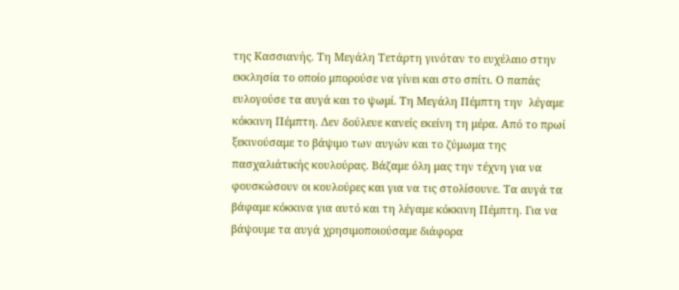της Κασσιανής. Τη Μεγάλη Τετάρτη γινόταν το ευχέλαιο στην εκκλησία το οποίο μπορούσε να γίνει και στο σπίτι. Ο παπάς ευλογούσε τα αυγά και το ψωμί. Τη Μεγάλη Πέμπτη την  λέγαμε κόκκινη Πέμπτη. Δεν δούλευε κανείς εκείνη τη μέρα. Από το πρωί ξεκινούσαμε το βάψιμο των αυγών και το ζύμωμα της πασχαλιάτικής κουλούρας. Βάζαμε όλη μας την τέχνη για να φουσκώσουν οι κουλούρες και για να τις στολίσουνε. Τα αυγά τα βάφαμε κόκκινα για αυτό και τη λέγαμε κόκκινη Πέμπτη. Για να βάψουμε τα αυγά χρησιμοποιούσαμε διάφορα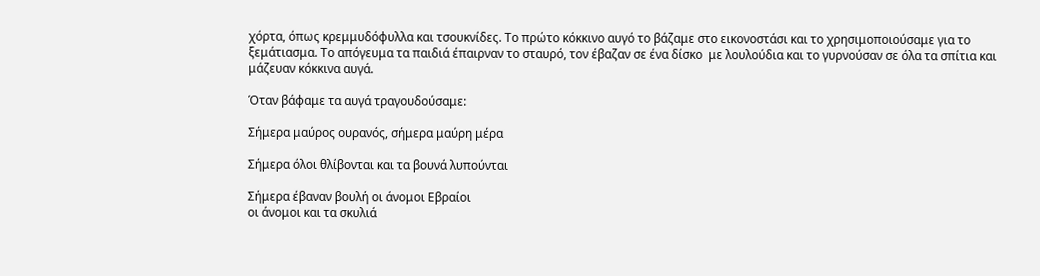χόρτα, όπως κρεμμυδόφυλλα και τσουκνίδες. Το πρώτο κόκκινο αυγό το βάζαμε στο εικονοστάσι και το χρησιμοποιούσαμε για το ξεμάτιασμα. Το απόγευμα τα παιδιά έπαιρναν το σταυρό, τον έβαζαν σε ένα δίσκο  με λουλούδια και το γυρνούσαν σε όλα τα σπίτια και μάζευαν κόκκινα αυγά.

Όταν βάφαμε τα αυγά τραγουδούσαμε:

Σήμερα μαύρος ουρανός, σήμερα μαύρη μέρα

Σήμερα όλοι θλίβονται και τα βουνά λυπούνται

Σήμερα έβαναν βουλή οι άνομοι Εβραίοι
οι άνομοι και τα σκυλιά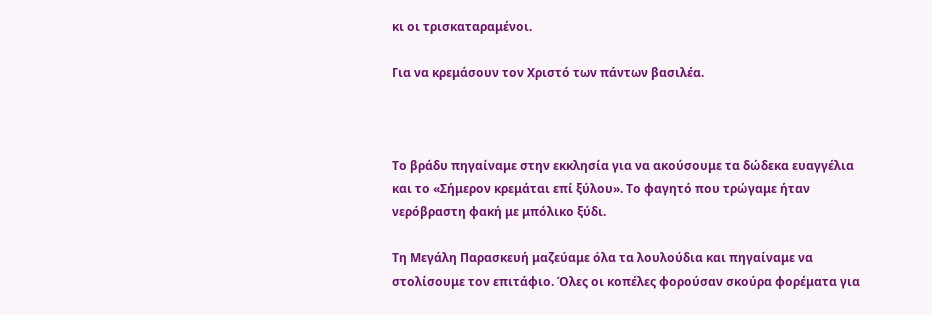κι οι τρισκαταραμένοι.

Για να κρεμάσουν τον Χριστό των πάντων βασιλέα.



Το βράδυ πηγαίναμε στην εκκλησία για να ακούσουμε τα δώδεκα ευαγγέλια και το «Σήμερον κρεμάται επί ξύλου». Το φαγητό που τρώγαμε ήταν νερόβραστη φακή με μπόλικο ξύδι.

Τη Μεγάλη Παρασκευή μαζεύαμε όλα τα λουλούδια και πηγαίναμε να στολίσουμε τον επιτάφιο. Όλες οι κοπέλες φορούσαν σκούρα φορέματα για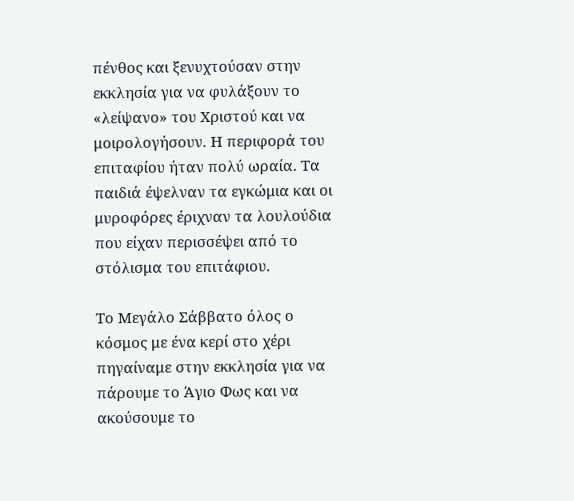πένθος και ξενυχτούσαν στην εκκλησία για να φυλάξουν το «λείψανο» του Χριστού και να μοιρολογήσουν. Η περιφορά του επιταφίου ήταν πολύ ωραία. Τα παιδιά έψελναν τα εγκώμια και οι μυροφόρες έριχναν τα λουλούδια που είχαν περισσέψει από το στόλισμα του επιτάφιου.

Το Μεγάλο Σάββατο όλος ο κόσμος με ένα κερί στο χέρι πηγαίναμε στην εκκλησία για να πάρουμε το Άγιο Φως και να ακούσουμε το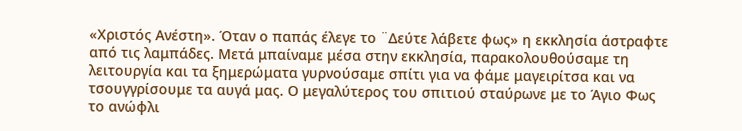«Χριστός Ανέστη». Όταν ο παπάς έλεγε το ¨Δεύτε λάβετε φως» η εκκλησία άστραφτε από τις λαμπάδες. Μετά μπαίναμε μέσα στην εκκλησία, παρακολουθούσαμε τη λειτουργία και τα ξημερώματα γυρνούσαμε σπίτι για να φάμε μαγειρίτσα και να τσουγγρίσουμε τα αυγά μας. Ο μεγαλύτερος του σπιτιού σταύρωνε με το Άγιο Φως το ανώφλι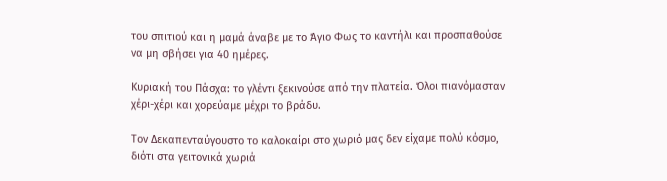του σπιτιού και η μαμά άναβε με το Άγιο Φως το καντήλι και προσπαθούσε να μη σβήσει για 40 ημέρες.

Κυριακή του Πάσχα: το γλέντι ξεκινούσε από την πλατεία. Όλοι πιανόμασταν χέρι-χέρι και χορεύαμε μέχρι το βράδυ.

Τον Δεκαπενταύγουστο το καλοκαίρι στο χωριό μας δεν είχαμε πολύ κόσμο, διότι στα γειτονικά χωριά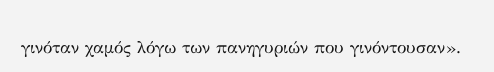γινόταν χαμός λόγω των πανηγυριών που γινόντουσαν».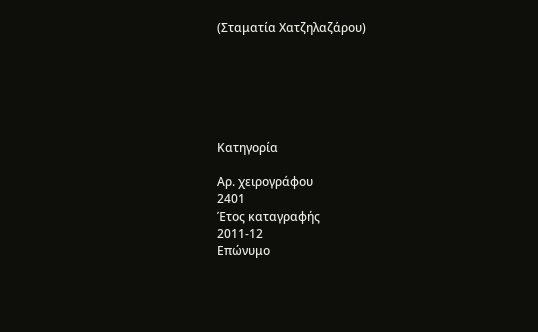(Σταματία Χατζηλαζάρου)






Κατηγορία

Αρ. χειρογράφου
2401
Έτος καταγραφής
2011-12
Επώνυμο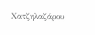Χατζηλαζάρου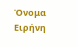Όνομα
Ειρήνη